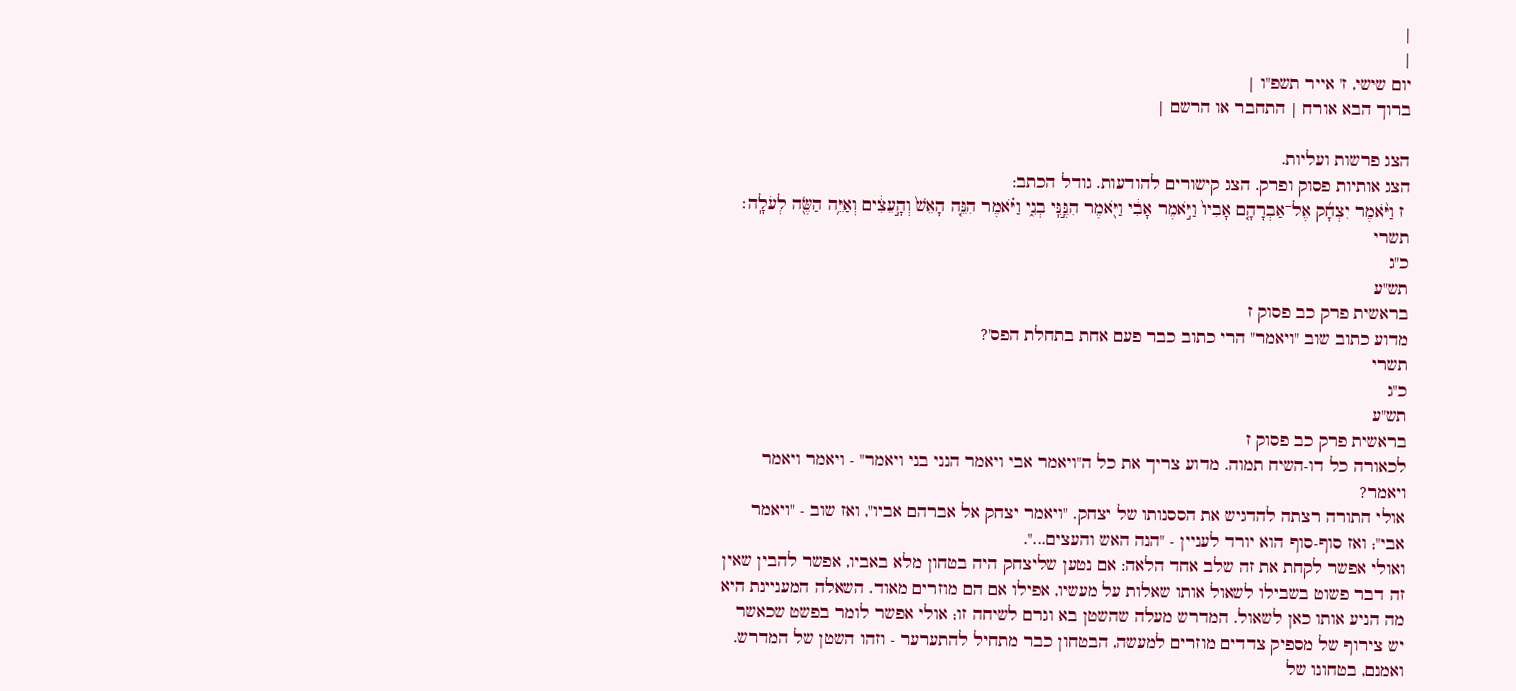|
|
יום שישי, ז' אייר תשפ"ו |
ברוך הבא אורח | התחבר או הרשם |

הצג פרשות ועליות.
הצג אותיות פסוק ופרק. הצג קישורים להודעות. גודל הכתב:
 ז וַיֹּ֨אמֶר יִצְחָ֜ק אֶל־אַבְרָהָ֤ם אָבִיו֙ וַיֹּ֣אמֶר אָבִ֔י וַיֹּ֖אמֶר הִנֶּ֣נִּֽי בְנִ֑י וַיֹּ֗אמֶר הִנֵּ֤ה הָאֵשׁ֙ וְהָ֣עֵצִ֔ים וְאַיֵּ֥ה הַשֶּׂ֖ה לְעֹלָֽה׃
תשרי
כ"ג
תש"ע
בראשית פרק כב פסוק ז
מדוע כתוב שוב "ויאמר" הרי כתוב כבר פעם אחת בתחלת הפס'?
תשרי
כ"ג
תש"ע
בראשית פרק כב פסוק ז
לכאורה כל דו-השיח תמוה. מדוע צריך את כל ה"ויאמר אבי ויאמר הנני בני ויאמר" - ויאמר ויאמר ויאמר?
אולי התורה רצתה להדגיש את הססנותו של יצחק. "ויאמר יצחק אל אברהם אביו", ואז שוב - "ויאמר אבי"; ואז סוף-סוף הוא יורד לעניין - "הנה האש והעצים...".
ואולי אפשר לקחת את זה שלב אחד הלאה: אם נטען שליצחק היה בטחון מלא באביו, אפשר להבין שאין זה דבר פשוט בשבילו לשאול אותו שאלות על מעשיו, אפילו אם הם מוזרים מאוד. השאלה המעניינת היא מה הניע אותו כאן לשאול. המדרש מעלה שהשטן בא וגרם לשיחה זו; אולי אפשר לומר בפשט שכאשר יש צירוף של מספיק צדדים מוזרים למעשה, הבטחון כבר מתחיל להתערער - וזהו השטן של המדרש.
ואמנם, בטחונו של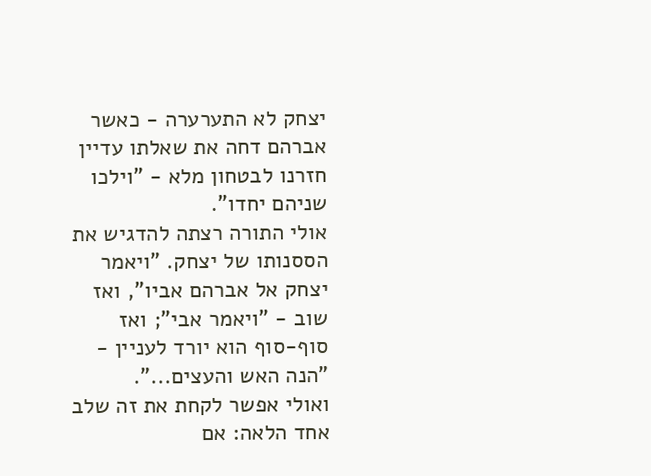יצחק לא התערערה - כאשר אברהם דחה את שאלתו עדיין חזרנו לבטחון מלא - "וילכו שניהם יחדו".
אולי התורה רצתה להדגיש את הססנותו של יצחק. "ויאמר יצחק אל אברהם אביו", ואז שוב - "ויאמר אבי"; ואז סוף-סוף הוא יורד לעניין - "הנה האש והעצים...".
ואולי אפשר לקחת את זה שלב אחד הלאה: אם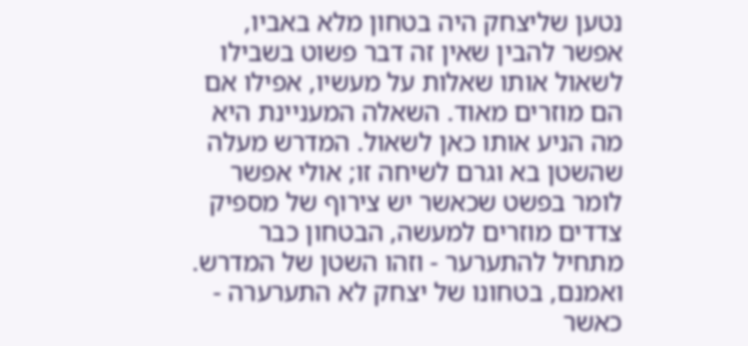נטען שליצחק היה בטחון מלא באביו, אפשר להבין שאין זה דבר פשוט בשבילו לשאול אותו שאלות על מעשיו, אפילו אם הם מוזרים מאוד. השאלה המעניינת היא מה הניע אותו כאן לשאול. המדרש מעלה שהשטן בא וגרם לשיחה זו; אולי אפשר לומר בפשט שכאשר יש צירוף של מספיק צדדים מוזרים למעשה, הבטחון כבר מתחיל להתערער - וזהו השטן של המדרש.
ואמנם, בטחונו של יצחק לא התערערה - כאשר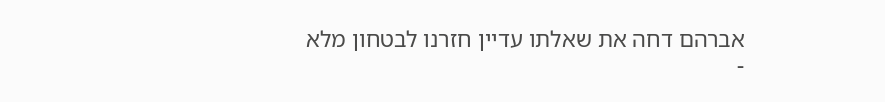אברהם דחה את שאלתו עדיין חזרנו לבטחון מלא -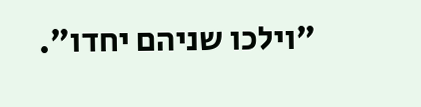"וילכו שניהם יחדו".